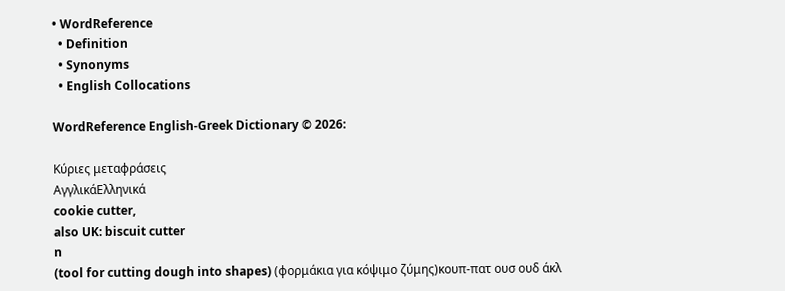• WordReference
  • Definition
  • Synonyms
  • English Collocations

WordReference English-Greek Dictionary © 2026:

Κύριες μεταφράσεις
ΑγγλικάΕλληνικά
cookie cutter,
also UK: biscuit cutter
n
(tool for cutting dough into shapes) (φορμάκια για κόψιμο ζύμης)κουπ-πατ ουσ ουδ άκλ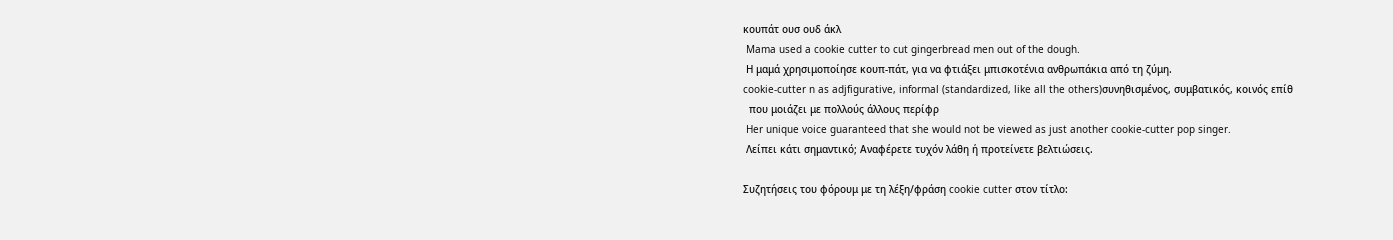κουπάτ ουσ ουδ άκλ
 Mama used a cookie cutter to cut gingerbread men out of the dough.
 Η μαμά χρησιμοποίησε κουπ-πάτ, για να φτιάξει μπισκοτένια ανθρωπάκια από τη ζύμη.
cookie-cutter n as adjfigurative, informal (standardized, like all the others)συνηθισμένος, συμβατικός, κοινός επίθ
  που μοιάζει με πολλούς άλλους περίφρ
 Her unique voice guaranteed that she would not be viewed as just another cookie-cutter pop singer.
 Λείπει κάτι σημαντικό; Αναφέρετε τυχόν λάθη ή προτείνετε βελτιώσεις.

Συζητήσεις του φόρουμ με τη λέξη/φράση cookie cutter στον τίτλο: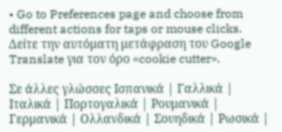• Go to Preferences page and choose from different actions for taps or mouse clicks.
Δείτε την αυτόματη μετάφραση του Google Translate για τον όρο «cookie cutter».

Σε άλλες γλώσσες Ισπανικά | Γαλλικά | Ιταλικά | Πορτογαλικά | Ρουμανικά | Γερμανικά | Ολλανδικά | Σουηδικά | Ρωσικά |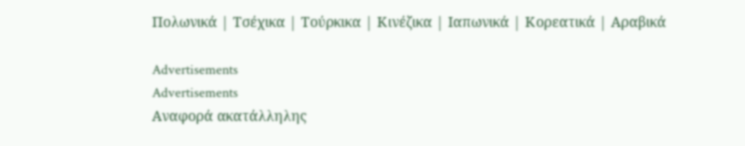Πολωνικά | Τσέχικα | Τούρκικα | Κινέζικα | Ιαπωνικά | Κορεατικά | Αραβικά

Advertisements
Advertisements
Αναφορά ακατάλληλης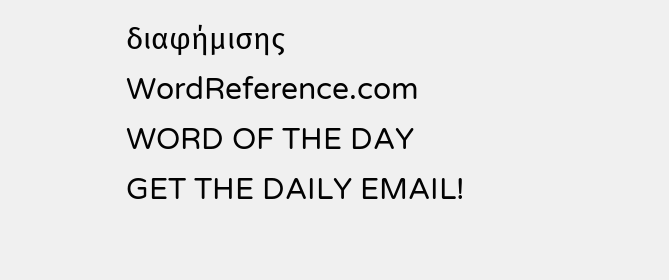διαφήμισης
WordReference.com
WORD OF THE DAY
GET THE DAILY EMAIL!